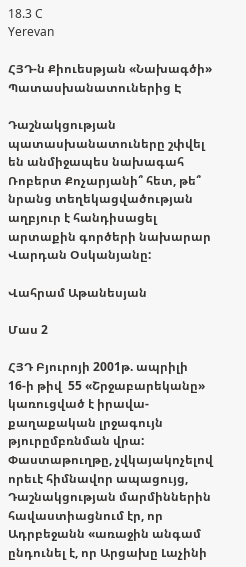18.3 C
Yerevan

ՀՅԴ‑ն Քիուեսթյան «Նախագծի» Պատասխանատուներից Է

Դաշնակցության պատասխանատուները շփվել են անմիջապես նախագահ Ռոբերտ Քոչարյանի՞ հետ, թե՞ նրանց տեղեկացվածության աղբյուր է հանդիսացել արտաքին գործերի նախարար Վարդան Օսկանյանը:

Վահրամ Աթանեսյան

Մաս 2

ՀՅԴ Բյուրոյի 2001թ. ապրիլի  16‑ի թիվ  55 «Շրջաբարեկանը» կառուցված է իրավա-քաղաքական լրջագույն թյուրըմբռնման վրա: Փաստաթուղթը, չվկայակոչելով որեւէ հիմնավոր ապացույց, Դաշնակցության մարմիններին հավաստիացնում էր, որ Ադրբեջանն «առաջին անգամ ընդունել է, որ Արցախը Լաչինի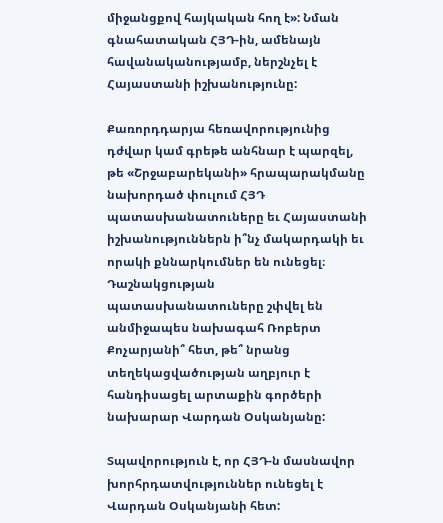միջանցքով հայկական հող է»: Նման գնահատական ՀՅԴ-ին, ամենայն հավանականությամբ, ներշնչել է Հայաստանի իշխանությունը:

Քառորդդարյա հեռավորությունից դժվար կամ գրեթե անհնար է պարզել, թե «Շրջաբարեկանի» հրապարակմանը նախորդած փուլում ՀՅԴ պատասխանատուները եւ Հայաստանի իշխանություններն ի՞նչ մակարդակի եւ որակի քննարկումներ են ունեցել։ Դաշնակցության պատասխանատուները շփվել են անմիջապես նախագահ Ռոբերտ Քոչարյանի՞ հետ, թե՞ նրանց տեղեկացվածության աղբյուր է հանդիսացել արտաքին գործերի նախարար Վարդան Օսկանյանը:

Տպավորություն է, որ ՀՅԴ‑ն մասնավոր խորհրդատվություններ ունեցել է Վարդան Օսկանյանի հետ: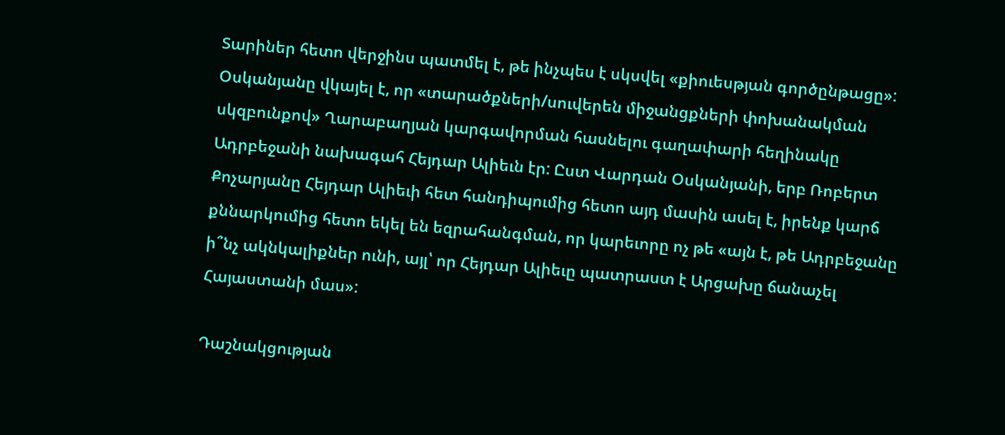Տարիներ հետո վերջինս պատմել է, թե ինչպես է սկսվել «քիուեսթյան գործընթացը»: Օսկանյանը վկայել է, որ «տարածքների/սուվերեն միջանցքների փոխանակման սկզբունքով» Ղարաբաղյան կարգավորման հասնելու գաղափարի հեղինակը Ադրբեջանի նախագահ Հեյդար Ալիեւն էր: Ըստ Վարդան Օսկանյանի, երբ Ռոբերտ Քոչարյանը Հեյդար Ալիեւի հետ հանդիպումից հետո այդ մասին ասել է, իրենք կարճ քննարկումից հետո եկել են եզրահանգման, որ կարեւորը ոչ թե «այն է, թե Ադրբեջանը ի՞նչ ակնկալիքներ ունի, այլ՝ որ Հեյդար Ալիեւը պատրաստ է Արցախը ճանաչել Հայաստանի մաս»:

Դաշնակցության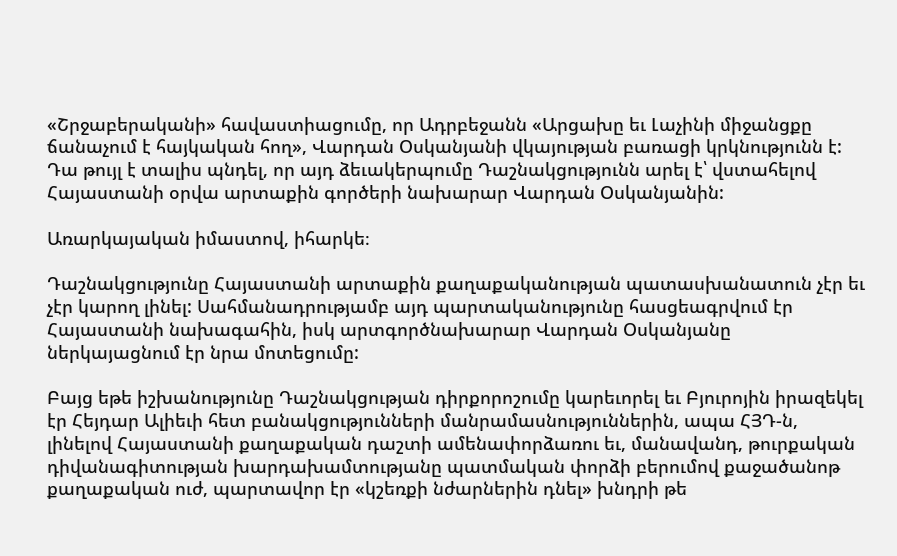«Շրջաբերականի» հավաստիացումը, որ Ադրբեջանն «Արցախը եւ Լաչինի միջանցքը ճանաչում է հայկական հող», Վարդան Օսկանյանի վկայության բառացի կրկնությունն է: Դա թույլ է տալիս պնդել, որ այդ ձեւակերպումը Դաշնակցությունն արել է՝ վստահելով Հայաստանի օրվա արտաքին գործերի նախարար Վարդան Օսկանյանին:

Առարկայական իմաստով, իհարկե։

Դաշնակցությունը Հայաստանի արտաքին քաղաքականության պատասխանատուն չէր եւ չէր կարող լինել: Սահմանադրությամբ այդ պարտականությունը հասցեագրվում էր Հայաստանի նախագահին, իսկ արտգործնախարար Վարդան Օսկանյանը ներկայացնում էր նրա մոտեցումը:

Բայց եթե իշխանությունը Դաշնակցության դիրքորոշումը կարեւորել եւ Բյուրոյին իրազեկել էր Հեյդար Ալիեւի հետ բանակցությունների մանրամասնություններին, ապա ՀՅԴ‑ն, լինելով Հայաստանի քաղաքական դաշտի ամենափորձառու եւ, մանավանդ, թուրքական դիվանագիտության խարդախամտությանը պատմական փորձի բերումով քաջածանոթ քաղաքական ուժ, պարտավոր էր «կշեռքի նժարներին դնել» խնդրի թե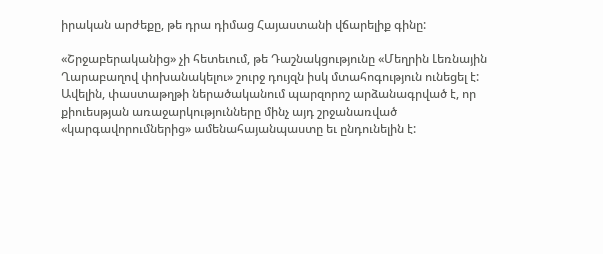իրական արժեքը, թե դրա դիմաց Հայաստանի վճարելիք գինը:

«Շրջաբերականից» չի հետեւում, թե Դաշնակցությունը «Մեղրին Լեռնային Ղարաբաղով փոխանակելու» շուրջ դույզն իսկ մտահոգություն ունեցել է: Ավելին, փաստաթղթի ներածականում պարզորոշ արձանագրված է, որ քիուեսթյան առաջարկությունները մինչ այդ շրջանառված «կարգավորումներից» ամենահայանպաստը եւ ընդունելին է: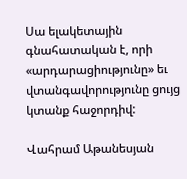Սա ելակետային գնահատական է, որի «արդարացիությունը» եւ վտանգավորությունը ցույց կտանք հաջորդիվ:

Վահրամ Աթանեսյան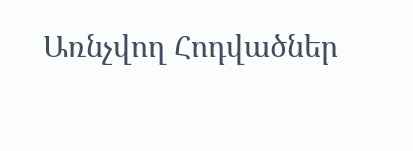Առնչվող Հոդվածներ